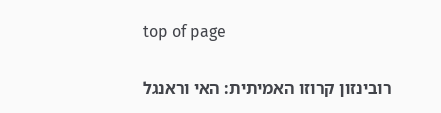top of page

רובינזון קרוזו האמיתית: האי וראנגל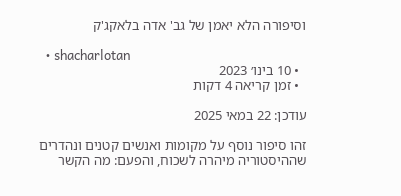וסיפורה הלא יאמן של גב' אדה בלאקג'ק

  • shacharlotan
  • 10 בינו׳ 2023
  • זמן קריאה 4 דקות

עודכן: 22 במאי 2025

זהו סיפור נוסף על מקומות ואנשים קטנים ונהדרים שההיסטוריה מיהרה לשכוח, והפעם: מה הקשר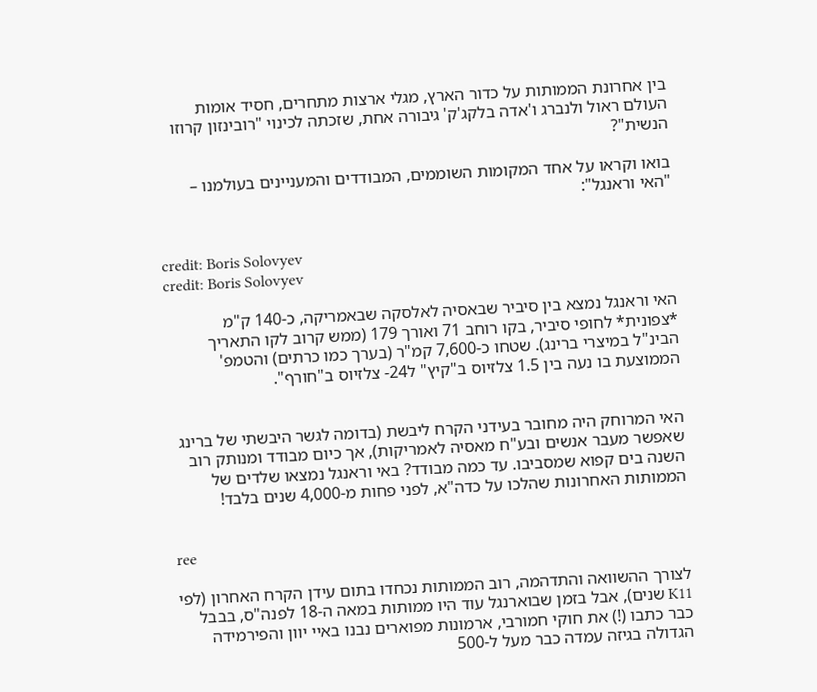בין אחרונת הממותות על כדור הארץ, מגלי ארצות מתחרים, חסיד אומות העולם ראול ולנברג ו'אדה בלקג'ק' גיבורה אחת, שזכתה לכינוי "רובינזון קרוזו הנשית"?

בואו וקראו על אחד המקומות השוממים, המבודדים והמעניינים בעולמנו – "האי וראנגל":


credit: Boris Solovyev
credit: Boris Solovyev

האי וראנגל נמצא בין סיביר שבאסיה לאלסקה שבאמריקה, כ-140 ק"מ *צפונית* לחופי סיביר, בקו רוחב 71 ואורך 179 (ממש קרוב לקו התאריך הבינ"ל במיצרי ברינג). שטחו כ-7,600 קמ"ר (בערך כמו כרתים) והטמפ' הממוצעת בו נעה בין 1.5 צלזיוס ב"קיץ" ל24- צלזיוס ב"חורף".


האי המרוחק היה מחובר בעידני הקרח ליבשת (בדומה לגשר היבשתי של ברינג שאפשר מעבר אנשים ובע"ח מאסיה לאמריקות), אך כיום מבודד ומנותק רוב השנה בים קפוא שמסביבו. עד כמה מבודד? באי וראנגל נמצאו שלדים של הממותות האחרונות שהלכו על כדה"א, לפני פחות מ-4,000 שנים בלבד!


ree

לצורך ההשוואה והתדהמה, רוב הממותות נכחדו בתום עידן הקרח האחרון (לפי K11 שנים), אבל בזמן שבוארנגל עוד היו ממותות במאה ה-18 לפנה"ס, בבבל כבר כתבו (!) את חוקי חמורבי, ארמונות מפוארים נבנו באיי יוון והפירמידה הגדולה בגיזה עמדה כבר מעל ל-500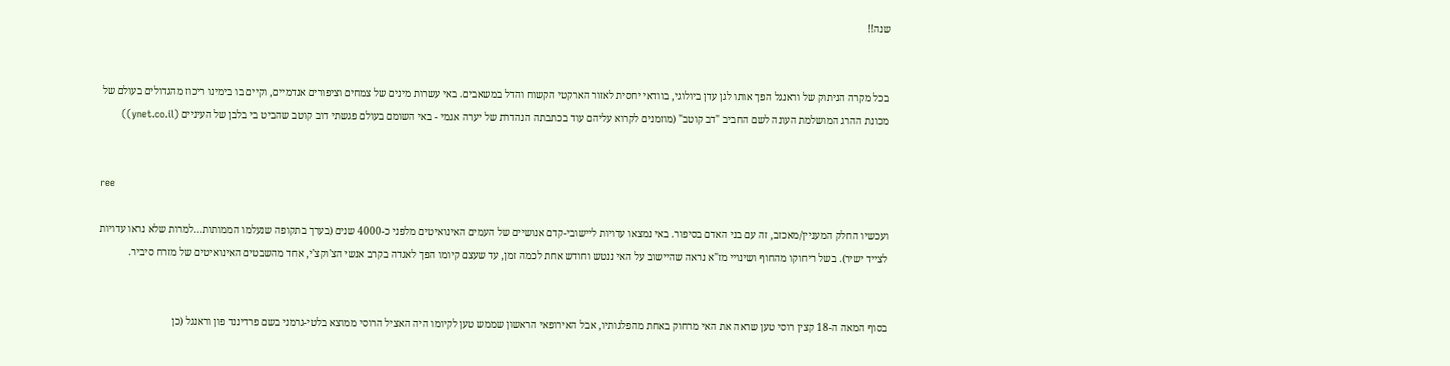שנה!!


בכל מקרה הניתוק של וראנגל הפך אותו לגן עדן ביולוגי, בוודאי יחסית לאזור הארקטי הקשוח והדל במשאבים. באי עשרות מינים של צמחים וציפורים אנדמיים, וקיים בו בימינו ריכוז מהגדולים בעולם של מכונת ההרג המושלמת העונה לשם החביב "דב קוטב" (מוזמנים לקרוא עליהם עוד בכתבתה הנהדרת של יערה אגמי - באי השומם בעולם פגשתי דוב קוטב שהביט בי בלבן של העיניים (ynet.co.il))


ree

ועכשיו החלק המעניין/מאכזב, זה עם בני האדם בסיפור. באי נמצאו עדויות ליישובי-קדם אנושיים של העמים האינואיטים מלפני כ-4000 שנים (בערך בתקופה שנעלמו הממותות...למרות שלא נראו עדויות לצייד ישיר). בשל ריחוקו מהחוף ושינויי מז"א נראה שהיישוב על האי ננטש וחודש אחת לכמה זמן, עד שעצם קיומו הפך לאגדה בקרב אנשי הצ'וקצ'י, אחד מהשבטים האינואיטים של מזרח סיביר.


בסוף המאה ה-18 קצין רוסי טען שראה את האי מרחוק באחת מהפלגותיו, אבל האירופאי הראשון שממש טען לקיומו היה האציל הרוסי ממוצא בלטי-גרמני בשם פרדיננד פון וראנגל (כן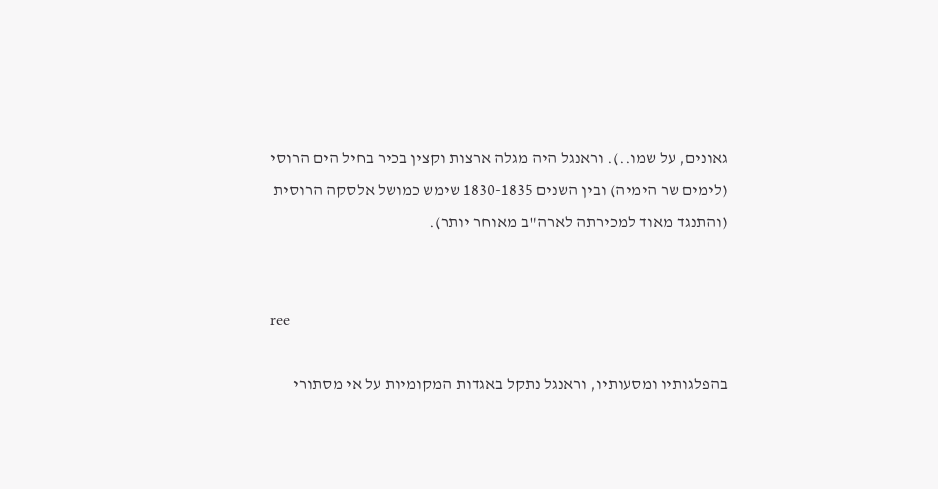גאונים, על שמו..). וראנגל היה מגלה ארצות וקצין בכיר בחיל הים הרוסי (לימים שר הימיה) ובין השנים 1830-1835 שימש כמושל אלסקה הרוסית (והתנגד מאוד למכירתה לארה"ב מאוחר יותר).


ree

בהפלגותיו ומסעותיו, וראנגל נתקל באגדות המקומיות על אי מסתורי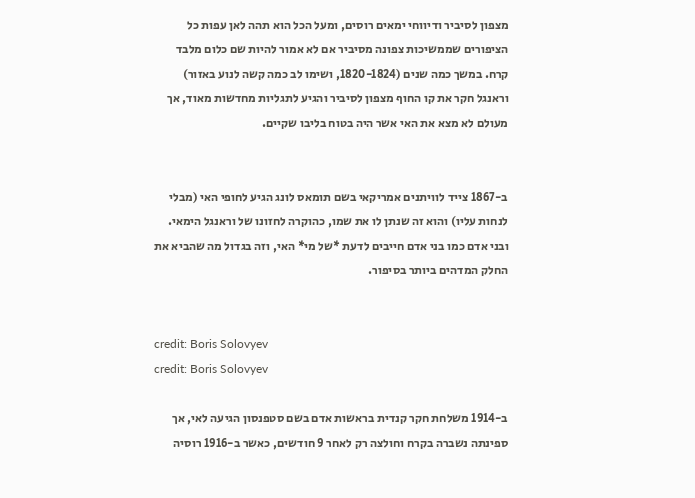מצפון לסיביר ודיווחי ימאים רוסים, ומעל הכל הוא תהה לאן עפות כל הציפורים שממשיכות צפונה מסיביר אם לא אמור להיות שם כלום מלבד קרח. במשך כמה שנים (1820-1824, ושימו לב כמה קשה לנוע באזור) וראנגל חקר את קו החוף מצפון לסיביר והגיע לתגליות מחדשות מאוד, אך מעולם לא מצא את האי אשר היה בטוח בליבו שקיים.


ב-1867 צייד לוויתנים אמריקאי בשם תומאס לונג הגיע לחופי האי (מבלי לנחות עליו) והוא זה שנתן לו את שמו, כהוקרה לחזונו של וראנגל הימאי. ובני אדם כמו בני אדם חייבים לדעת *של מי* האי, וזה בגדול מה שהביא את החלק המדהים ביותר בסיפור.


credit: Boris Solovyev
credit: Boris Solovyev

ב-1914 משלחת חקר קנדית בראשות אדם בשם סטפנסון הגיעה לאי, אך ספינתה נשברה בקרח וחולצה רק לאחר 9 חודשים, כאשר ב-1916 רוסיה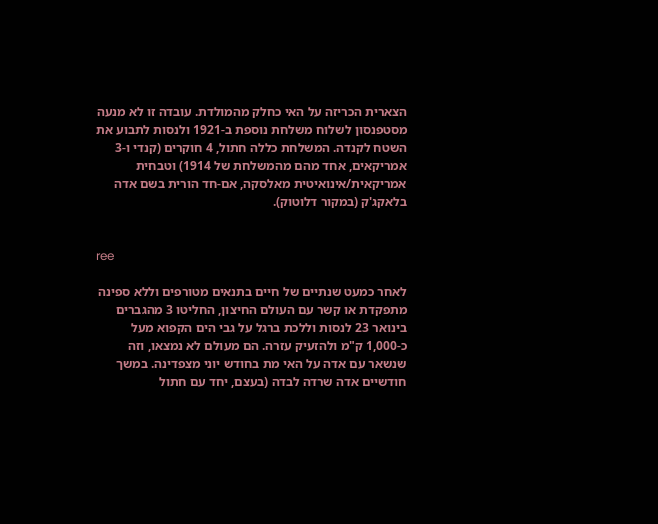הצארית הכריזה על האי כחלק מהמולדת. עובדה זו לא מנעה מסטפנסון לשלוח משלחת נוספת ב-1921 ולנסות לתבוע את השטח לקנדה. המשלחת כללה חתול, 4 חוקרים (קנדי ו-3 אמריקאים, אחד מהם מהמשלחת של 1914) וטבחית אמריקאית/אינואיטית מאלסקה, אם-חד הורית בשם אדה בלאקג'ק (במקור דלוטוק).


ree

לאחר כמעט שנתיים של חיים בתנאים מטורפים וללא ספינה מתפקדת או קשר עם העולם החיצון, החליטו 3 מהגברים בינואר 23 לנסות וללכת ברגל על גבי הים הקפוא מעל כ-1,000 ק"מ ולהזעיק עזרה. הם מעולם לא נמצאו, וזה שנשאר עם אדה על האי מת בחודש יוני מצפדינה. במשך חודשיים אדה שרדה לבדה (בעצם, יחד עם חתול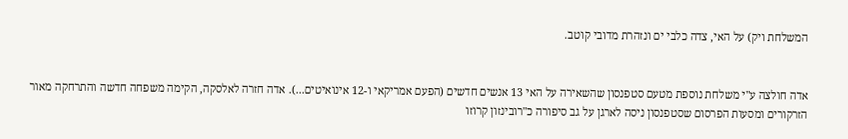המשלחת ויק) על האי, צדה כלבי ים ונזהרת מדובי קוטב.


אדה חולצה ע"י משלחת נוספת מטעם סטפנסון שהשאירה על האי 13 אנשים חדשים (הפעם אמריקאי ו-12 אינואיטים...). אדה חזרה לאלסקה, הקימה משפחה חדשה והתרחקה מאור הזרקורים ומסעות הפרסום שסטפנסון ניסה לארגן על גב סיפורה כ"רובינזון קרוזו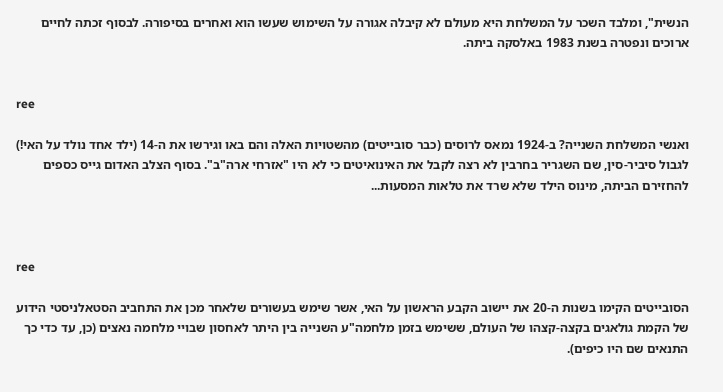הנשית", ומלבד השכר על המשלחת היא מעולם לא קיבלה אגורה על השימוש שעשו הוא ואחרים בסיפורה. לבסוף זכתה לחיים ארוכים ונפטרה בשנת 1983 באלסקה ביתה.


ree

ואנשי המשלחת השנייה? ב-1924 נמאס לרוסים (כבר סובייטים) מהשטויות האלה והם באו וגירשו את ה-14 (ילד אחד נולד על האי!) לגבול סיביר-סין, שם השגריר בחרבין לא רצה לקבל את האינואיטים כי לא היו "אזרחי ארה"ב". בסוף הצלב האדום גייס כספים להחזירם הביתה, מינוס הילד שלא שרד את טלאות המסעות...



ree

הסובייטים הקימו בשנות ה-20 את יישוב הקבע הראשון על האי, אשר שימש בעשורים שלאחר מכן את התחביב הסטאלניסטי הידוע של הקמת גולאגים בקצה-קצהו של העולם, ששימש בזמן מלחמה"ע השנייה בין היתר לאחסון שבויי מלחמה נאצים (כן, עד כדי כך התנאים שם היו כיפים).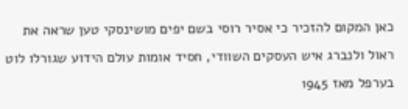כאן המקום להזכיר כי אסיר רוסי בשם יפים מושינסקי טען שראה את ראול ולנברג איש העסקים השוודי, חסיד אומות עולם הידוע שגורלו לוט בערפל מאז 1945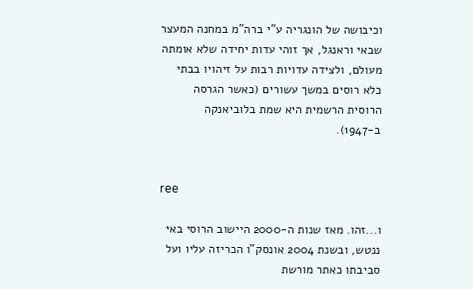וכיבושה של הונגריה ע"י ברה"מ במחנה המעצר שבאי וראנגל, אך זוהי עדות יחידה שלא אומתה מעולם, ולצידה עדויות רבות על זיהויו בבתי כלא רוסים במשך עשורים (כאשר הגרסה הרוסית הרשמית היא שמת בלוביאנקה ב-1947).


ree

ו...זהו. מאז שנות ה-2000 היישוב הרוסי באי ננטש, ובשנת 2004 אונסק"ו הכריזה עליו ועל סביבתו כאתר מורשת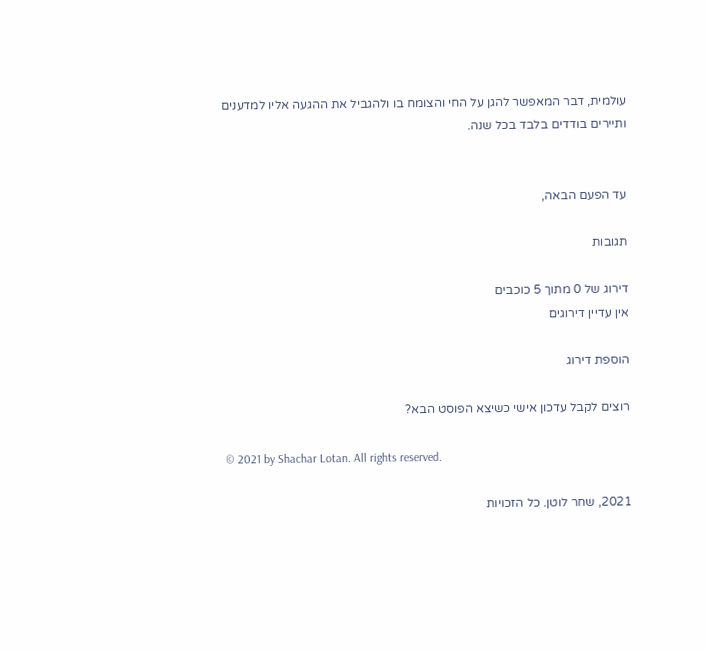עולמית, דבר המאפשר להגן על החי והצומח בו ולהגביל את ההגעה אליו למדענים ותיירים בודדים בלבד בכל שנה.


עד הפעם הבאה,

תגובות

דירוג של 0 מתוך 5 כוכבים
אין עדיין דירוגים

הוספת דירוג

רוצים לקבל עדכון אישי כשיצא הפוסט הבא?

© 2021 by Shachar Lotan. All rights reserved.

2021, שחר לוטן. כל הזכויות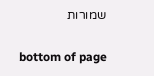שמורות

bottom of page